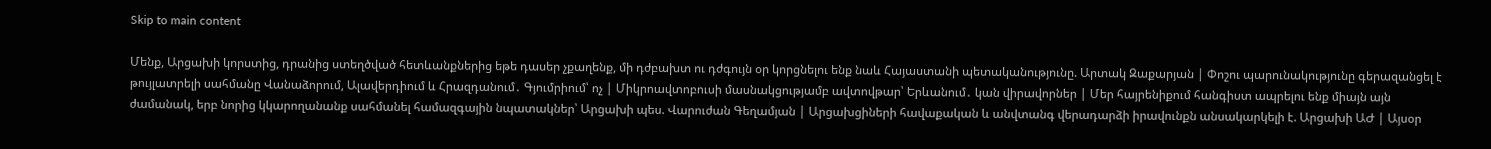Skip to main content

Մենք, Արցախի կորստից, դրանից ստեղծված հետևանքներից եթե դասեր չքաղենք, մի դժբախտ ու դժգույն օր կորցնելու ենք նաև Հայաստանի պետականությունը. Արտակ Զաքարյան | Փոշու պարունակությունը գերազանցել է թույլատրելի սահմանը Վանաձորում, Ալավերդիում և Հրազդանում․ Գյումրիում՝ ոչ | Միկրոավտոբուսի մասնակցությամբ ավտովթար՝ Երևանում․ կան վիրավորներ | Մեր հայրենիքում հանգիստ ապրելու ենք միայն այն ժամանակ, երբ նորից կկարողանանք սահմանել համազգային նպատակներ՝ Արցախի պես. Վարուժան Գեղամյան | Արցախցիների հավաքական և անվտանգ վերադարձի իրավունքն անսակարկելի է. Արցախի ԱԺ | Այսօր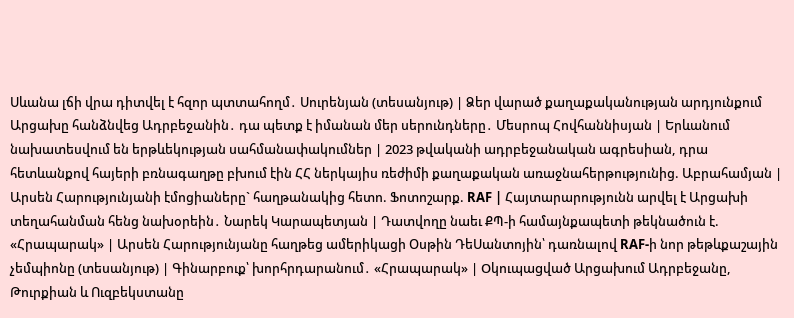Սևանա լճի վրա դիտվել է հզոր պտտահողմ․ Սուրենյան (տեսանյութ) | Ձեր վարած քաղաքականության արդյունքում Արցախը հանձնվեց Ադրբեջանին․ դա պետք է իմանան մեր սերունդները․ Մեսրոպ Հովհաննիսյան | Երևանում նախատեսվում են երթևեկության սահմանափակումներ | 2023 թվականի ադրբեջանական ագրեսիան, դրա հետևանքով հայերի բռնագաղթը բխում էին ՀՀ ներկայիս ռեժիմի քաղաքական առաջնահերթությունից. Աբրահամյան | Արսեն Հարությունյանի էմոցիաները` հաղթանակից հետո. Ֆոտոշարք. RAF | Հայտարարությունն արվել է Արցախի տեղահանման հենց նախօրեին․ Նարեկ Կարապետյան | Դատվողը նաեւ ՔՊ-ի համայնքապետի թեկնածուն է. «Հրապարակ» | Արսեն Հարությունյանը հաղթեց ամերիկացի Օսթին ԴեՍանտոյին՝ դառնալով RAF-ի նոր թեթևքաշային չեմպիոնը (տեսանյութ) | Գինարբուք՝ խորհրդարանում․ «Հրապարակ» | Oկուպաgված Արցախում Ադրբեջանը, Թուրքիան և Ուզբեկստանը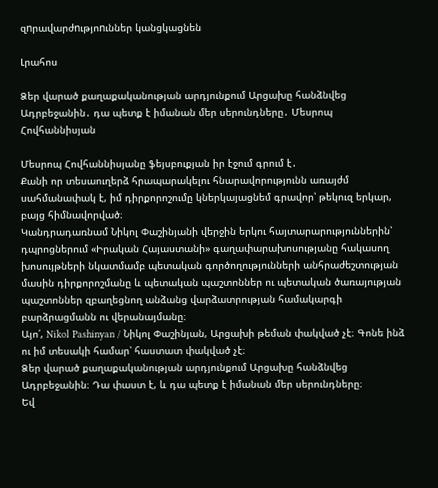զnրավարժnւթյոnւններ կանցկացնեն

Լրահոս

Ձեր վարած քաղաքականության արդյունքում Արցախը հանձնվեց Ադրբեջանին․ դա պետք է իմանան մեր սերունդները․ Մեսրոպ Հովհաննիսյան

Մեսրոպ Հովհաննիսյանը ֆեյսբուքյան իր էջում գրում է․
Քանի որ տեսաուղերձ հրապարակելու հնարավորությունն առայժմ սահմանափակ է, իմ դիրքորոշումը կներկայացնեմ գրավոր՝ թեկուզ երկար, բայց հիմնավորված։
Կանդրադառնամ Նիկոլ Փաշինյանի վերջին երկու հայտարարություններին՝ դպրոցներում «Իրական Հայաստանի» գաղափարախոսությանը հակասող խոսույթների նկատմամբ պետական գործողությունների անհրաժեշտության մասին դիրքորոշմանը և պետական պաշտոններ ու պետական ծառայության պաշտոններ զբաղեցնող անձանց վարձատրության համակարգի բարձրացմանն ու վերանայմանը։
Այո՛, Nikol Pashinyan / Նիկոլ Փաշինյան, Արցախի թեման փակված չէ։ Գոնե ինձ ու իմ տեսակի համար՝ հաստատ փակված չէ։
Ձեր վարած քաղաքականության արդյունքում Արցախը հանձնվեց Ադրբեջանին։ Դա փաստ է, և դա պետք է իմանան մեր սերունդները։
Եվ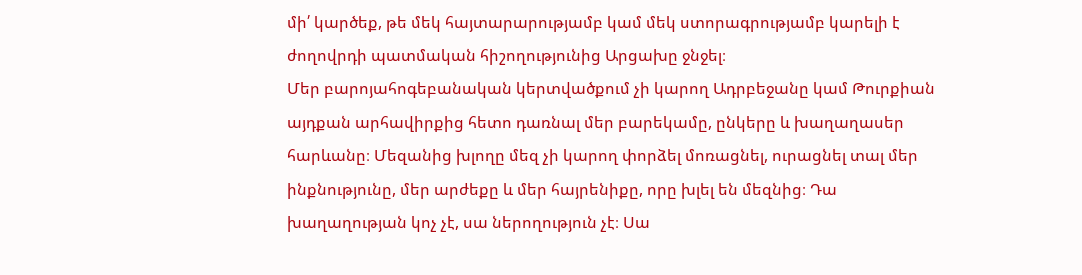մի՛ կարծեք, թե մեկ հայտարարությամբ կամ մեկ ստորագրությամբ կարելի է ժողովրդի պատմական հիշողությունից Արցախը ջնջել։
Մեր բարոյահոգեբանական կերտվածքում չի կարող Ադրբեջանը կամ Թուրքիան այդքան արհավիրքից հետո դառնալ մեր բարեկամը, ընկերը և խաղաղասեր հարևանը։ Մեզանից խլողը մեզ չի կարող փորձել մոռացնել, ուրացնել տալ մեր ինքնությունը, մեր արժեքը և մեր հայրենիքը, որը խլել են մեզնից։ Դա խաղաղության կոչ չէ, սա ներողություն չէ։ Սա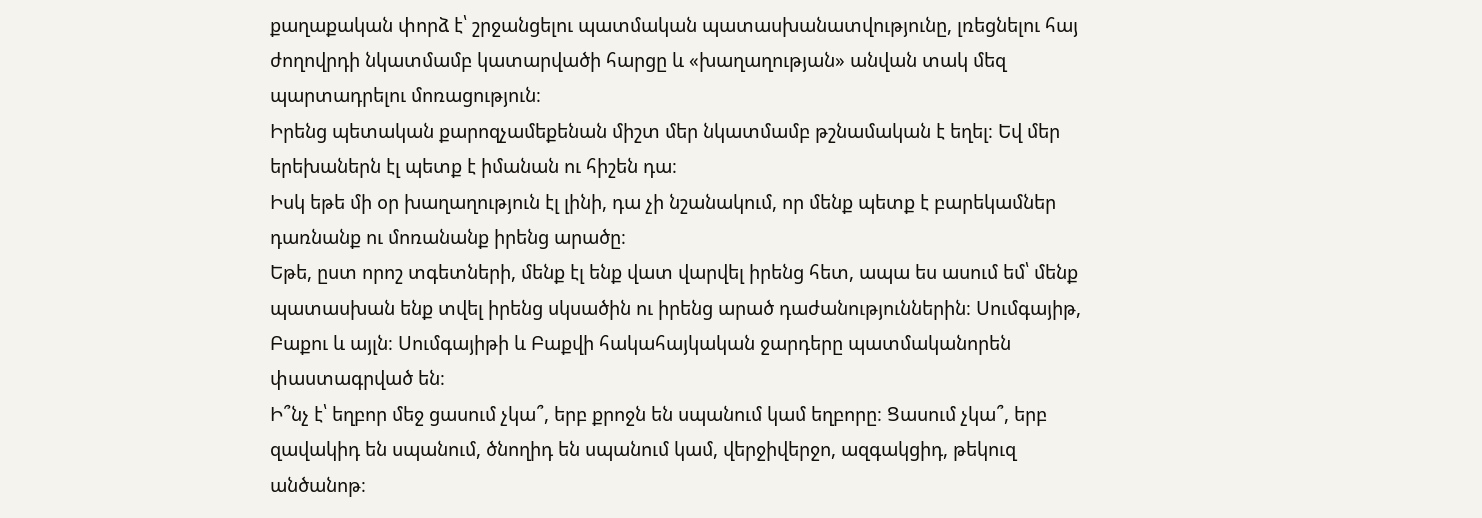քաղաքական փորձ է՝ շրջանցելու պատմական պատասխանատվությունը, լռեցնելու հայ ժողովրդի նկատմամբ կատարվածի հարցը և «խաղաղության» անվան տակ մեզ պարտադրելու մոռացություն։
Իրենց պետական քարոզչամեքենան միշտ մեր նկատմամբ թշնամական է եղել։ Եվ մեր երեխաներն էլ պետք է իմանան ու հիշեն դա։
Իսկ եթե մի օր խաղաղություն էլ լինի, դա չի նշանակում, որ մենք պետք է բարեկամներ դառնանք ու մոռանանք իրենց արածը։
Եթե, ըստ որոշ տգետների, մենք էլ ենք վատ վարվել իրենց հետ, ապա ես ասում եմ՝ մենք պատասխան ենք տվել իրենց սկսածին ու իրենց արած դաժանություններին։ Սումգայիթ, Բաքու և այլն։ Սումգայիթի և Բաքվի հակահայկական ջարդերը պատմականորեն փաստագրված են։
Ի՞նչ է՝ եղբոր մեջ ցասում չկա՞, երբ քրոջն են սպանում կամ եղբորը։ Ցասում չկա՞, երբ զավակիդ են սպանում, ծնողիդ են սպանում կամ, վերջիվերջո, ազգակցիդ, թեկուզ անծանոթ։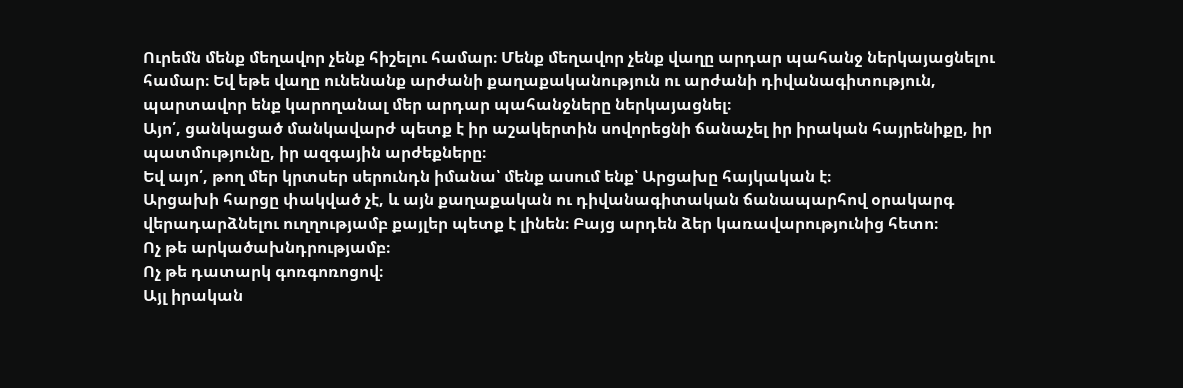Ուրեմն մենք մեղավոր չենք հիշելու համար։ Մենք մեղավոր չենք վաղը արդար պահանջ ներկայացնելու համար։ Եվ եթե վաղը ունենանք արժանի քաղաքականություն ու արժանի դիվանագիտություն, պարտավոր ենք կարողանալ մեր արդար պահանջները ներկայացնել։
Այո՛, ցանկացած մանկավարժ պետք է իր աշակերտին սովորեցնի ճանաչել իր իրական հայրենիքը, իր պատմությունը, իր ազգային արժեքները։
Եվ այո՛, թող մեր կրտսեր սերունդն իմանա՝ մենք ասում ենք՝ Արցախը հայկական է։
Արցախի հարցը փակված չէ, և այն քաղաքական ու դիվանագիտական ճանապարհով օրակարգ վերադարձնելու ուղղությամբ քայլեր պետք է լինեն։ Բայց արդեն ձեր կառավարությունից հետո։
Ոչ թե արկածախնդրությամբ։
Ոչ թե դատարկ գոռգոռոցով։
Այլ իրական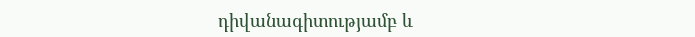դիվանագիտությամբ և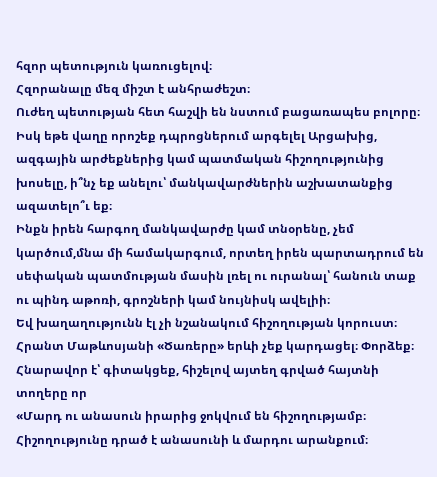հզոր պետություն կառուցելով։
Հզորանալը մեզ միշտ է անհրաժեշտ։
Ուժեղ պետության հետ հաշվի են նստում բացառապես բոլորը։
Իսկ եթե վաղը որոշեք դպրոցներում արգելել Արցախից, ազգային արժեքներից կամ պատմական հիշողությունից խոսելը, ի՞նչ եք անելու՝ մանկավարժներին աշխատանքից ազատելո՞ւ եք։
Ինքն իրեն հարգող մանկավարժը կամ տնօրենը, չեմ կարծում,մնա մի համակարգում, որտեղ իրեն պարտադրում են սեփական պատմության մասին լռել ու ուրանալ՝ հանուն տաք ու պինդ աթոռի, գրոշների կամ նույնիսկ ավելիի։
Եվ խաղաղությունն էլ չի նշանակում հիշողության կորուստ։
Հրանտ Մաթևոսյանի «Ծառերը» երևի չեք կարդացել։ Փորձեք։ Հնարավոր է՝ գիտակցեք, հիշելով այտեղ գրված հայտնի տողերը որ
«Մարդ ու անասուն իրարից ջոկվում են հիշողությամբ։ Հիշողությունը դրած է անասունի և մարդու արանքում։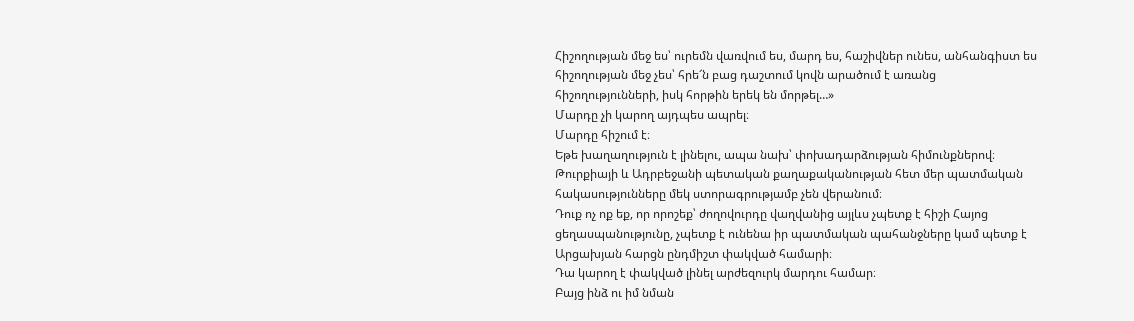Հիշողության մեջ ես՝ ուրեմն վառվում ես, մարդ ես, հաշիվներ ունես, անհանգիստ ես հիշողության մեջ չես՝ հրե՜ն բաց դաշտում կովն արածում է առանց հիշողությունների, իսկ հորթին երեկ են մորթել…»
Մարդը չի կարող այդպես ապրել։
Մարդը հիշում է։
Եթե խաղաղություն է լինելու, ապա նախ՝ փոխադարձության հիմունքներով։
Թուրքիայի և Ադրբեջանի պետական քաղաքականության հետ մեր պատմական հակասությունները մեկ ստորագրությամբ չեն վերանում։
Դուք ոչ ոք եք, որ որոշեք՝ ժողովուրդը վաղվանից այլևս չպետք է հիշի Հայոց ցեղասպանությունը, չպետք է ունենա իր պատմական պահանջները կամ պետք է Արցախյան հարցն ընդմիշտ փակված համարի։
Դա կարող է փակված լինել արժեզուրկ մարդու համար։
Բայց ինձ ու իմ նման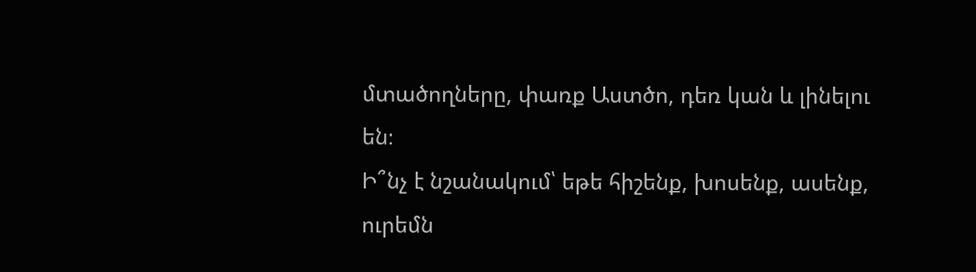մտածողները, փառք Աստծո, դեռ կան և լինելու են։
Ի՞նչ է նշանակում՝ եթե հիշենք, խոսենք, ասենք, ուրեմն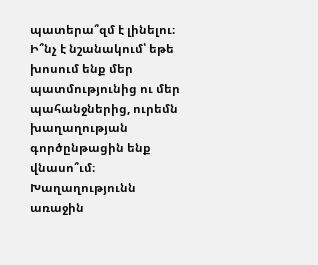պատերա՞զմ է լինելու։ Ի՞նչ է նշանակում՝ եթե խոսում ենք մեր պատմությունից ու մեր պահանջներից, ուրեմն խաղաղության գործընթացին ենք վնասո՞ւմ։
Խաղաղությունն առաջին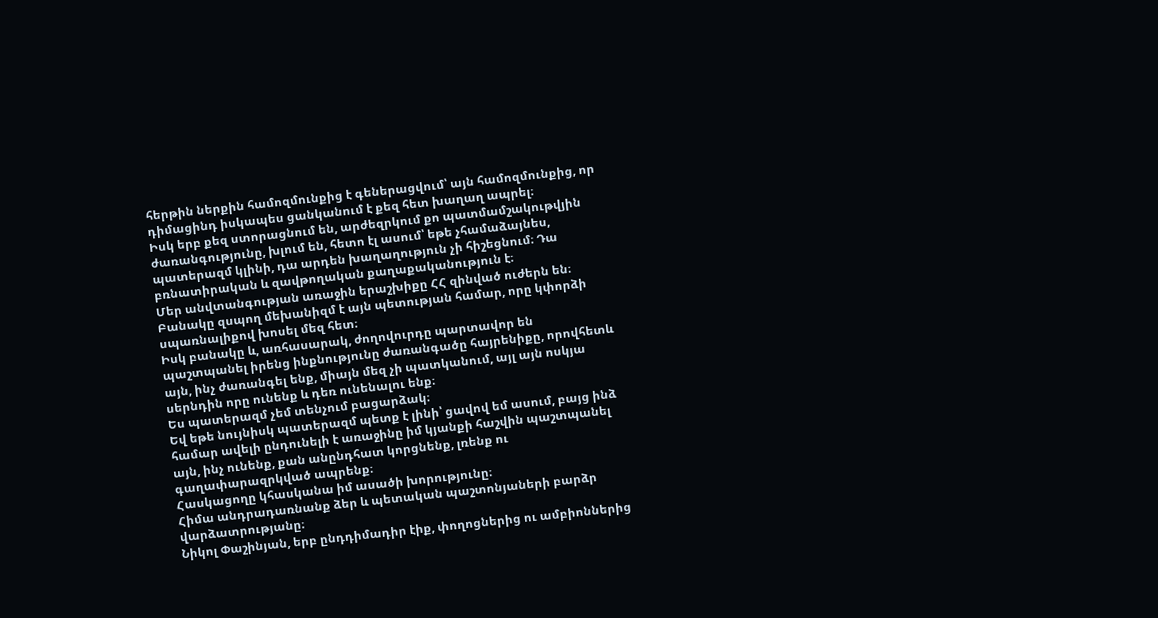հերթին ներքին համոզմունքից է գեներացվում՝ այն համոզմունքից, որ դիմացինդ իսկապես ցանկանում է քեզ հետ խաղաղ ապրել։
Իսկ երբ քեզ ստորացնում են, արժեզրկում քո պատմամշակութվյին ժառանգությունը, խլում են, հետո էլ ասում՝ եթե չհամաձայնես, պատերազմ կլինի, դա արդեն խաղաղություն չի հիշեցնում։ Դա բռնատիրական և զավթողական քաղաքականություն է։
Մեր անվտանգության առաջին երաշխիքը ՀՀ զինված ուժերն են։ Բանակը զսպող մեխանիզմ է այն պետության համար, որը կփորձի սպառնալիքով խոսել մեզ հետ։
Իսկ բանակը և, առհասարակ, ժողովուրդը պարտավոր են պաշտպանել իրենց ինքնությունը ժառանգածը հայրենիքը, որովհետև այն, ինչ ժառանգել ենք, միայն մեզ չի պատկանում, այլ այն ոսկյա սերնդին որը ունենք և դեռ ունենալու ենք։
Ես պատերազմ չեմ տենչում բացարձակ։
Եվ եթե նույնիսկ պատերազմ պետք է լինի՝ ցավով եմ ասում, բայց ինձ համար ավելի ընդունելի է առաջինը իմ կյանքի հաշվին պաշտպանել այն, ինչ ունենք, քան անընդհատ կորցնենք, լռենք ու գաղափարազրկված ապրենք։
Հասկացողը կհասկանա իմ ասածի խորությունը։
Հիմա անդրադառնանք ձեր և պետական պաշտոնյաների բարձր վարձատրությանը։
Նիկոլ Փաշինյան, երբ ընդդիմադիր էիք, փողոցներից ու ամբիոններից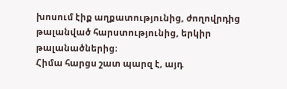խոսում էիք աղքատությունից, ժողովրդից թալանված հարստությունից, երկիր թալանածներից։
Հիմա հարցս շատ պարզ է, այդ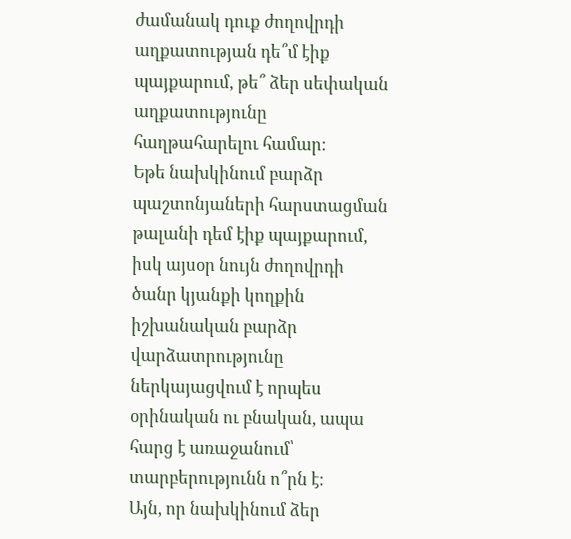ժամանակ դուք ժողովրդի աղքատության դե՞մ էիք պայքարում, թե՞ ձեր սեփական աղքատությունը հաղթահարելու համար։
Եթե նախկինում բարձր պաշտոնյաների հարստացման թալանի դեմ էիք պայքարում, իսկ այսօր նույն ժողովրդի ծանր կյանքի կողքին իշխանական բարձր վարձատրությունը ներկայացվում է որպես օրինական ու բնական, ապա հարց է առաջանում՝ տարբերությունն ո՞րն է։
Այն, որ նախկինում ձեր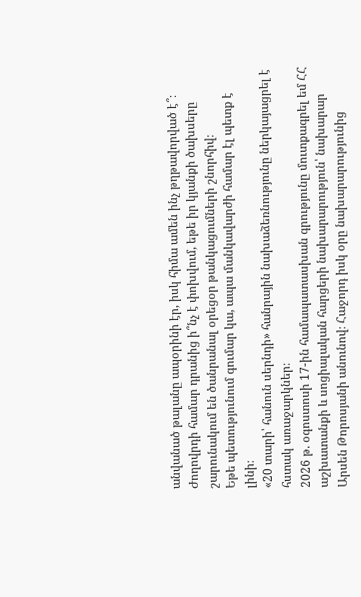անվանած թալանը ապօրինի էր, իսկ հիմա ամեն ինչ թղթավորված է՞։
Ժողովրդի համար դրանից ի՞նչ է փոխվում, եթե իր կյանքի ծախսերը շարունակում են ծանրանալ օրեցօր թանկացումների շնորհիվ։
Եթե պետությունում գումար կա, ապա մանկավարժի համար էլ պետք է լինի։
«20 տարի՝ հանուն սերնդի» հանրային նախաձեռնությունը ներկայացրել է հստակ առաջարկներ։
2026 թ. օգոստոսի 17-ին համապատասխան գրությունը մուտքագրել եմ ՀՀ աշխատանքի և սոցիալական հարցերի նախարարություն՝ նախարար Արսեն Թորոսյանի անունով։ Հաջորդ իսկ օրը նախարարությունից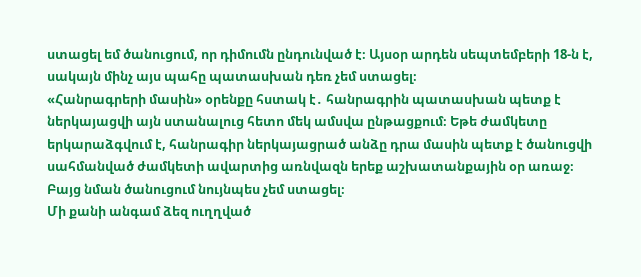ստացել եմ ծանուցում, որ դիմումն ընդունված է։ Այսօր արդեն սեպտեմբերի 18-ն է, սակայն մինչ այս պահը պատասխան դեռ չեմ ստացել։
«Հանրագրերի մասին» օրենքը հստակ է․ հանրագրին պատասխան պետք է ներկայացվի այն ստանալուց հետո մեկ ամսվա ընթացքում։ Եթե ժամկետը երկարաձգվում է, հանրագիր ներկայացրած անձը դրա մասին պետք է ծանուցվի սահմանված ժամկետի ավարտից առնվազն երեք աշխատանքային օր առաջ։
Բայց նման ծանուցում նույնպես չեմ ստացել։
Մի քանի անգամ ձեզ ուղղված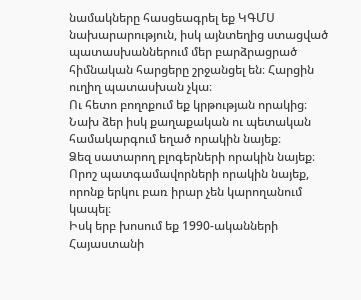նամակները հասցեագրել եք ԿԳՄՍ նախարարություն, իսկ այնտեղից ստացված պատասխաններում մեր բարձրացրած հիմնական հարցերը շրջանցել են։ Հարցին ուղիղ պատասխան չկա։
Ու հետո բողոքում եք կրթության որակից։
Նախ ձեր իսկ քաղաքական ու պետական համակարգում եղած որակին նայեք։
Ձեզ սատարող բլոգերների որակին նայեք։
Որոշ պատգամավորների որակին նայեք, որոնք երկու բառ իրար չեն կարողանում կապել։
Իսկ երբ խոսում եք 1990-ականների Հայաստանի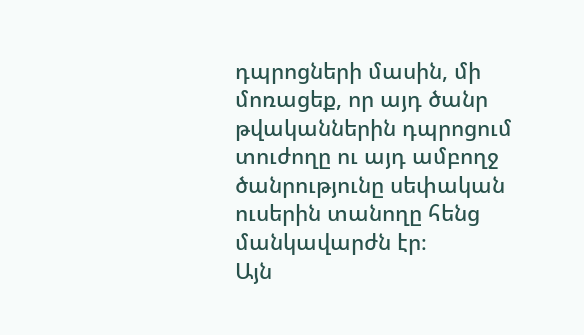դպրոցների մասին, մի մոռացեք, որ այդ ծանր թվականներին դպրոցում տուժողը ու այդ ամբողջ ծանրությունը սեփական ուսերին տանողը հենց մանկավարժն էր։
Այն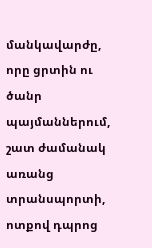մանկավարժը, որը ցրտին ու ծանր պայմաններում, շատ ժամանակ առանց տրանսպորտի, ոտքով դպրոց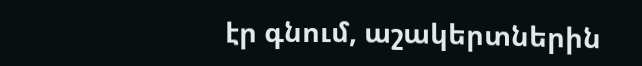էր գնում, աշակերտներին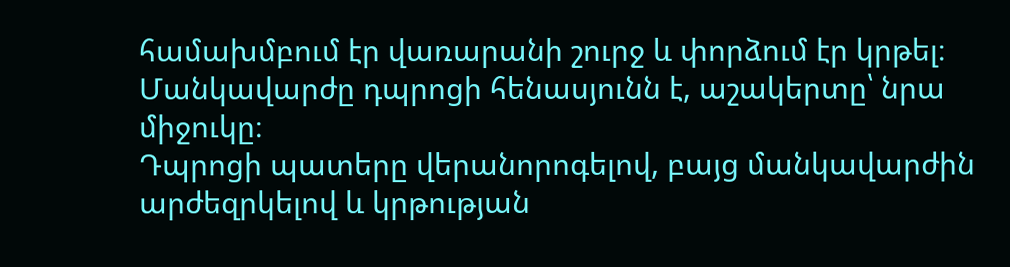համախմբում էր վառարանի շուրջ և փորձում էր կրթել։
Մանկավարժը դպրոցի հենասյունն է, աշակերտը՝ նրա միջուկը։
Դպրոցի պատերը վերանորոգելով, բայց մանկավարժին արժեզրկելով և կրթության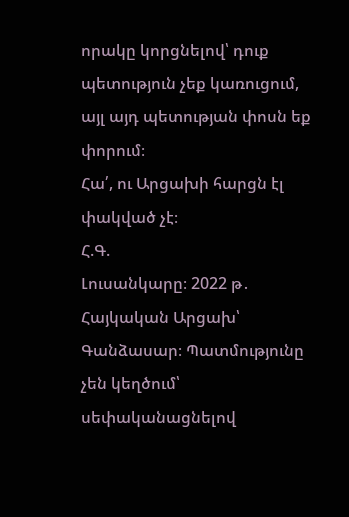որակը կորցնելով՝ դուք պետություն չեք կառուցում, այլ այդ պետության փոսն եք փորում։
Հա՛, ու Արցախի հարցն էլ փակված չէ։
Հ.Գ.
Լուսանկարը։ 2022 թ․ Հայկական Արցախ՝ Գանձասար։ Պատմությունը չեն կեղծում՝ սեփականացնելով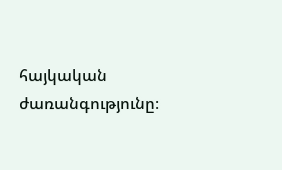հայկական ժառանգությունը։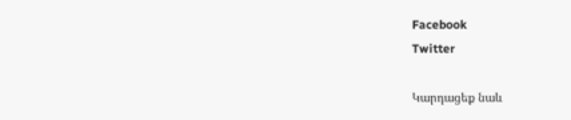Facebook
Twitter

Կարդացեք նաև